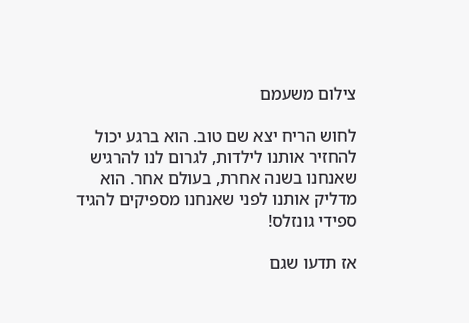צילום משעמם

לחוש הריח יצא שם טוב. הוא ברגע יכול להחזיר אותנו לילדות, לגרום לנו להרגיש שאנחנו בשנה אחרת, בעולם אחר. הוא מדליק אותנו לפני שאנחנו מספיקים להגיד ספידי גונזלס!

אז תדעו שגם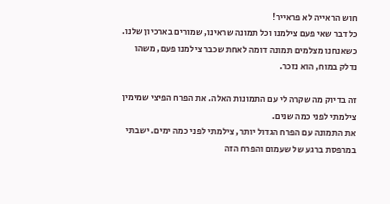חוש הראייה לא פראייר!
כל דבר שאי פעם צילמנו וכל תמונה שראינו, שמורים בארכיון שלנו.
כשאנחנו מצלמים תמונה דומה לאחת שכבר צילמנו פעם, משהו נדלק במוח, הוא נזכר.

זה בדיוק מה שקרה לי עם התמונות האלה. את הפרח הפיצי שמימין צילמתי לפני כמה שנים.
את התמונה עם הפרח הגדול יותר, צילמתי לפני כמה ימים. ישבתי במרפסת ברגע של שעמום והפרח הזה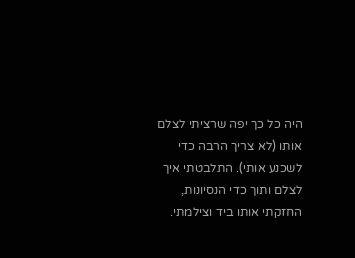היה כל כך יפה שרציתי לצלם אותו (לא צריך הרבה כדי לשכנע אותי). התלבטתי איך לצלם ותוך כדי הנסיונות, החזקתי אותו ביד וצילמתי.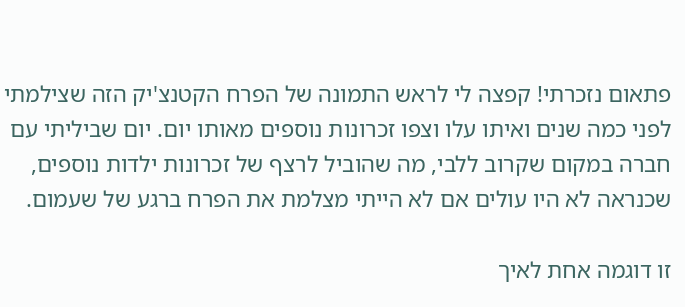פתאום נזכרתי! קפצה לי לראש התמונה של הפרח הקטנצ'יק הזה שצילמתי לפני כמה שנים ואיתו עלו וצפו זכרונות נוספים מאותו יום. יום שביליתי עם חברה במקום שקרוב ללבי, מה שהוביל לרצף של זכרונות ילדות נוספים, שכנראה לא היו עולים אם לא הייתי מצלמת את הפרח ברגע של שעמום.

זו דוגמה אחת לאיך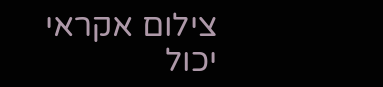צילום אקראי יכול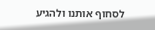לסחוף אותנו ולהגיע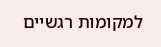למקומות רגשיים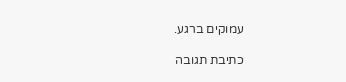עמוקים ברגע.

כתיבת תגובה